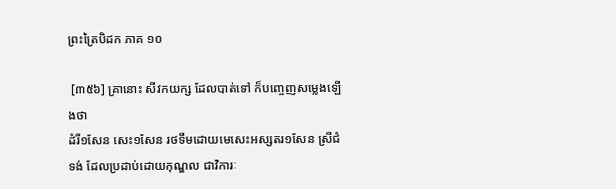ព្រះត្រៃបិដក ភាគ ១០

 [៣៥៦] គ្រានោះ សីវកយក្ស ដែលបាត់ទៅ ក៏បញ្ចេញសម្លេងឡើងថា
ដំរី១សែន សេះ១សែន រថទឹមដោយមេសេះអស្សតរ១សែន ស្រីជំទង់ ដែលប្រដាប់ដោយកុណ្ឌល ជាវិការៈ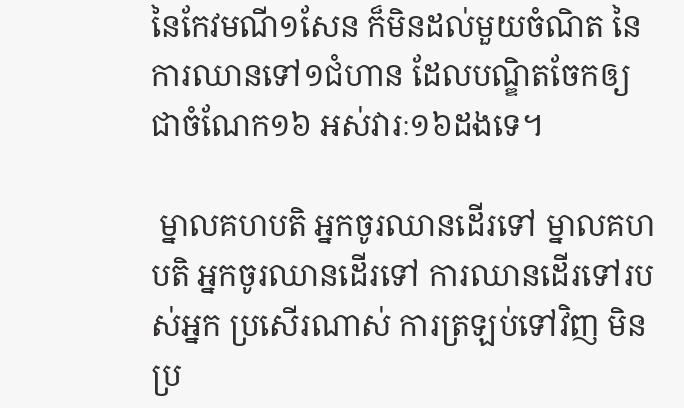នៃកែវមណី១សែន ក៏មិនដល់មួយចំណិត នៃការឈានទៅ១ជំហាន ដែលបណ្ឌិតចែកឲ្យជាចំណែក១៦ អស់វារៈ១៦ដងទេ។

 ម្នាលគហបតិ អ្នកចូរឈានដើរទៅ ម្នាលគហបតិ អ្នកចូរឈានដើរទៅ ការឈានដើរទៅរបស់អ្នក ប្រសើរណាស់ ការត្រឡប់ទៅវិញ មិនប្រ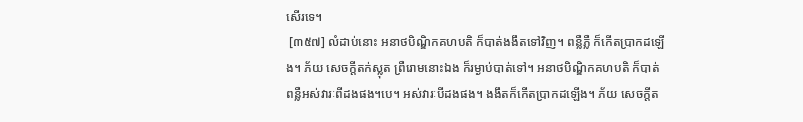សើរទេ។
 [៣៥៧] លំដាប់នោះ អនាថបិណ្ឌិកគហបតិ ក៏បាត់ងងឹតទៅវិញ។ ពន្លឺភ្លឺ ក៏កើតប្រាកដឡើង។ ភ័យ សេចក្តីតក់ស្លុត ព្រឺរោមនោះឯង ក៏រម្ងាប់បាត់ទៅ។ អនាថបិណ្ឌិកគហបតិ ក៏បាត់ពន្លឺអស់វារៈពីដងផង។បេ។ អស់វារៈបីដងផង។ ងងឹតក៏កើតប្រាកដឡើង។ ភ័យ សេចក្តីត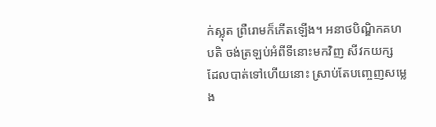ក់ស្លុត ព្រឺរោមក៏កើតឡើង។ អនាថបិណ្ឌិកគហបតិ ចង់ត្រឡប់អំពីទីនោះមកវិញ សីវកយក្ស ដែលបាត់ទៅហើយនោះ ស្រាប់តែបញ្ចេញសម្លេង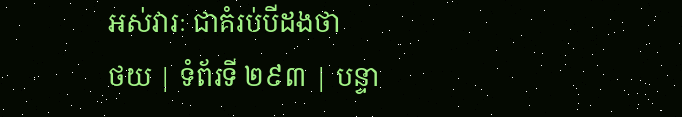អស់វារៈ ជាគំរប់បីដងថា
ថយ | ទំព័រទី ២៩៣ | បន្ទា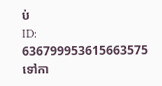ប់
ID: 636799953615663575
ទៅកា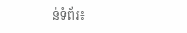ន់ទំព័រ៖